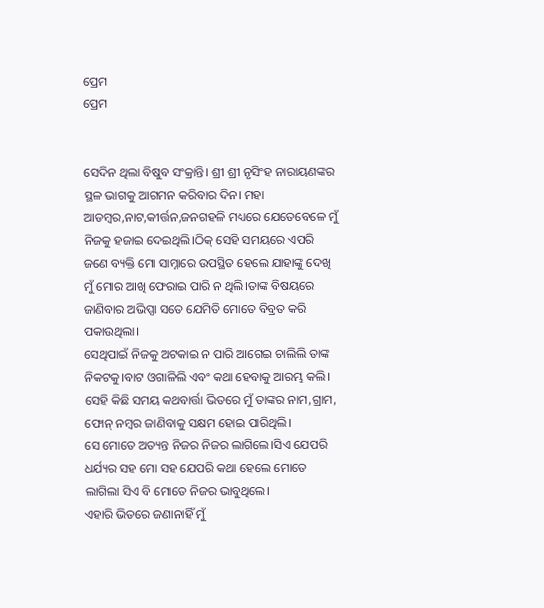ପ୍ରେମ
ପ୍ରେମ


ସେଦିନ ଥିଲା ବିଷୁବ ସଂକ୍ରାନ୍ତି। ଶ୍ରୀ ଶ୍ରୀ ନୃସିଂହ ନାରାୟଣଙ୍କର ସ୍ଥଳ ଭାଗକୁ ଆଗମନ କରିବାର ଦିନ। ମହା ଆଡମ୍ବର,ନାଟ,କୀର୍ତ୍ତନ,ଜନଗହଳି ମଧ୍ୟରେ ଯେତେବେଳେ ମୁଁ ନିଜକୁ ହଜାଇ ଦେଇଥିଲି।ଠିକ୍ ସେହି ସମୟରେ ଏପରି ଜଣେ ବ୍ୟକ୍ତି ମୋ ସାମ୍ନାରେ ଉପସ୍ଥିତ ହେଲେ ଯାହାଙ୍କୁ ଦେଖି ମୁଁ ମୋର ଆଖି ଫେରାଇ ପାରି ନ ଥିଲି।ତାଙ୍କ ବିଷୟରେ ଜାଣିବାର ଅଭିପ୍ସା ସତେ ଯେମିତି ମୋତେ ବିବ୍ରତ କରି ପକାଉଥିଲା।
ସେଥିପାଇଁ ନିଜକୁ ଅଟକାଇ ନ ପାରି ଆଗେଇ ଚାଲିଲି ତାଙ୍କ ନିକଟକୁ।ବାଟ ଓଗାଳିଲି ଏବଂ କଥା ହେବାକୁ ଆରମ୍ଭ କଲି। ସେହି କିଛି ସମୟ କଥବାର୍ତ୍ତା ଭିତରେ ମୁଁ ତାଙ୍କର ନାମ,ଗ୍ରାମ, ଫୋନ୍ ନମ୍ବର ଜାଣିବାକୁ ସକ୍ଷମ ହୋଇ ପାରିଥିଲି।
ସେ ମୋତେ ଅତ୍ୟନ୍ତ ନିଜର ନିଜର ଲାଗିଲେ।ସିଏ ଯେପରି ଧର୍ଯ୍ୟର ସହ ମୋ ସହ ଯେପରି କଥା ହେଲେ ମୋତେ ଲାଗିଲା ସିଏ ବି ମୋତେ ନିଜର ଭାବୁଥିଲେ।
ଏହାରି ଭିତରେ ଜଣାନାହିଁ ମୁଁ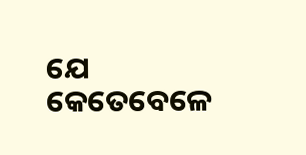ଯେ କେତେବେଳେ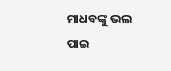ମାଧବଙ୍କୁ ଭଲ ପାଇ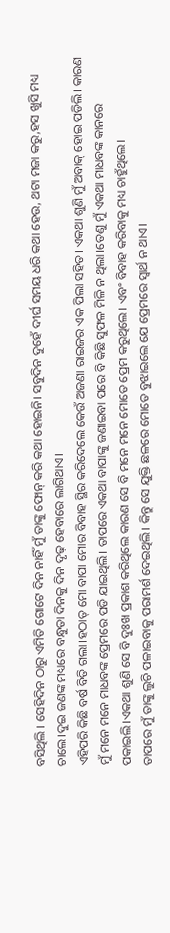ବସିଥିଲି । ସେହିଦିନ ଠାରୁ ଏମିତି ଗୋଟେ ଦିନ ନାହିଁ ମୁଁ ତାଙ୍କୁ ଫୋନ୍ କରି କଥା ହୋଇନି। ସବୁଦିନ ଦୁହେଁ ଦୀର୍ଘ ସମୟ ଧରି କଥା ହେଉ, ଥଟା ମଜା କରୁ,ହସ ଖୁସି ମଧ୍ୟ ଚାଲେ।ଦୁଇ ଜଣଙ୍କ ମଧ୍ୟରେ ବନ୍ଧୁତା ଦିନକୁ ଦିନ ଦୃଢ଼ ହେବାରେ ଲାଗିଥାଏ।
ଏହିପରି କିଛି ବର୍ଷ ବିତି ଗଲା।ହଠାତ୍ ମୋ ବାପା ମୋର ବିବାହ ସ୍ଥିର କରିଦେଲେ କେଉଁ ଅଜଣା ରାଇଜର ଏକ ପିଲା ସହିତ। ଏକଥା ଶୁଣି ମୁଁ ଅବାକ୍ ହୋଇ ପଡିଲି। କାରଣ ମୁଁ ମନେ ମନେ ମାଧବଙ୍କ ପ୍ରେମରେ ପଡି ଯାଇଥିଲି। ତାପରେ ଏକଥା ବାପାଙ୍କୁ ଜଣାଇବା ପରେ ବି କିଛି ସୁଫଳ ମିଳି ନ ଥିଲା।ତେଣୁ ମୁଁ ଏକଥା ମାଧବଙ୍କ କାନରେ ପକାଇଲି।ଏକଥା ଶୁଣି ସେ ବି ଦୁଃଖ ପ୍ରକାଶ କରିଥିଲେ କାରଣ ସେ ବି ମନେ ମନେ ମୋତେ ପ୍ରେମ କରୁଥିଲେ। ଏବଂ ବିବାହ କରିବାକୁ ମଧ୍ୟ ଚାହୁଁଥିଲେ।
ତାପରେ ମୁଁ ତାଙ୍କୁ ଲୁଚି ପଳାଇବାକୁ ପରାମର୍ଶ ଦେଇଥିଲି। କିନ୍ତୁ ସେ ଯୁକ୍ତି ଛଳରେ ମୋତେ ବୁଝାଇଲେ ଯେ ପ୍ରେମରେ ସ୍ବାର୍ଥ ନ ଥାଏ।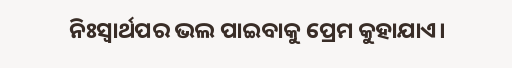ନିଃସ୍ଵାର୍ଥପର ଭଲ ପାଇବାକୁ ପ୍ରେମ କୁହାଯାଏ।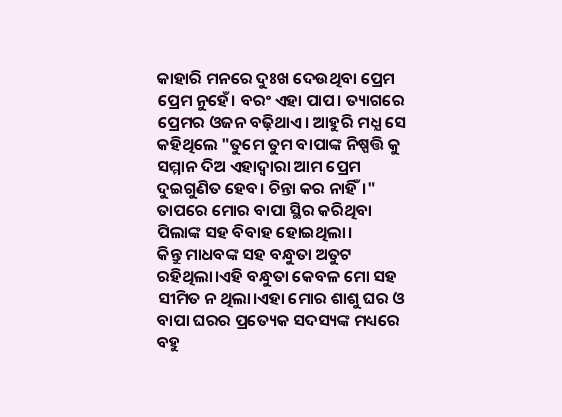କାହାରି ମନରେ ଦୁଃଖ ଦେଉଥିବା ପ୍ରେମ ପ୍ରେମ ନୁହେଁ। ବରଂ ଏହା ପାପ। ତ୍ୟାଗରେ ପ୍ରେମର ଓଜନ ବଢ଼ିଥାଏ। ଆହୁରି ମଧ୍ଯ ସେ କହିଥିଲେ "ତୁମେ ତୁମ ବାପାଙ୍କ ନିଷ୍ପତ୍ତି କୁ ସମ୍ମାନ ଦିଅ ଏହାଦ୍ବାରା ଆମ ପ୍ରେମ ଦୁଇଗୁଣିତ ହେବ। ଚିନ୍ତା କର ନାହିଁ।" ତାପରେ ମୋର ବାପା ସ୍ଥିର କରିଥିବା ପିଲାଙ୍କ ସହ ବିବାହ ହୋଇଥିଲା।
କିନ୍ତୁ ମାଧବଙ୍କ ସହ ବନ୍ଧୁତା ଅତୁଟ ରହିଥିଲା।ଏହି ବନ୍ଧୁତା କେବଳ ମୋ ସହ ସୀମିତ ନ ଥିଲା।ଏହା ମୋର ଶାଶୁ ଘର ଓ ବାପା ଘରର ପ୍ରତ୍ୟେକ ସଦସ୍ୟଙ୍କ ମଧ୍ୟରେ ବହୁ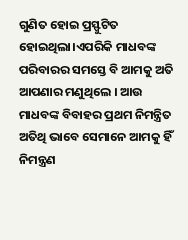ଗୁଣିତ ହୋଇ ପ୍ରସ୍ଫୁଟିତ ହୋଇଥିଲା।ଏପରିକି ମାଧବଙ୍କ ପରିବାରର ସମସ୍ତେ ବି ଆମକୁ ଅତି ଆପଣାର ମଣୁଥିଲେ । ଆଉ ମାଧବଙ୍କ ବିବାହର ପ୍ରଥମ ନିମନ୍ତ୍ରିତ ଅତିଥି ଭାବେ ସେମାନେ ଆମକୁ ହିଁ ନିମନ୍ତ୍ରଣ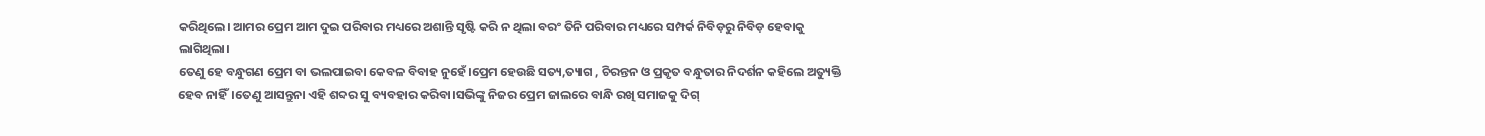କରିଥିଲେ। ଆମର ପ୍ରେମ ଆମ ଦୁଇ ପରିବାର ମଧ୍ୟରେ ଅଶାନ୍ତି ସୃଷ୍ଟି କରି ନ ଥିଲା ବରଂ ତିନି ପରିବାର ମଧ୍ୟରେ ସମ୍ପର୍କ ନିବିଡ଼ରୁ ନିବିଡ଼ ହେବାକୁ ଲାଗିଥିଲା।
ତେଣୁ ହେ ବନ୍ଧୁଗଣ ପ୍ରେମ ବା ଭଲପାଇବା କେବଳ ବିବାହ ନୁହେଁ।ପ୍ରେମ ହେଉଛି ସତ୍ୟ,ତ୍ୟାଗ , ଚିରନ୍ତନ ଓ ପ୍ରକୃତ ବନ୍ଧୁତାର ନିଦର୍ଶନ କହିଲେ ଅତ୍ୟୁକ୍ତି ହେବ ନାହିଁ।ତେଣୁ ଆସନ୍ତୁନା ଏହି ଶବ୍ଦର ସୁ ବ୍ୟବହାର କରିବା।ସଭିଙ୍କୁ ନିଜର ପ୍ରେମ ଜାଲରେ ବାନ୍ଧି ରଖି ସମାଜକୁ ଦିଗ୍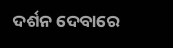ଦର୍ଶନ ଦେବାରେ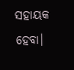ସହାୟକ ହେବା।